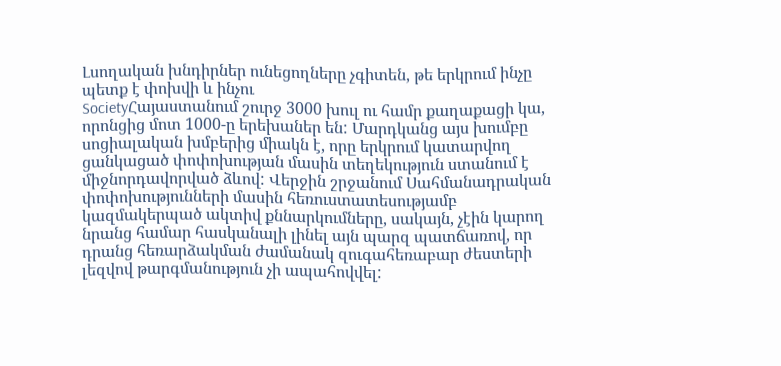Լսողական խնդիրներ ունեցողները չգիտեն, թե երկրում ինչը պետք է փոխվի և ինչու
SocietyՀայաստանում շուրջ 3000 խուլ ու համր քաղաքացի կա, որոնցից մոտ 1000-ը երեխաներ են: Մարդկանց այս խումբը սոցիալական խմբերից միակն է, որը երկրում կատարվող ցանկացած փոփոխության մասին տեղեկություն ստանում է միջնորդավորված ձևով: Վերջին շրջանում Սահմանադրական փոփոխությունների մասին հեռուստատեսությամբ կազմակերպած ակտիվ քննարկումները, սակայն, չէին կարող նրանց համար հասկանալի լինել այն պարզ պատճառով, որ դրանց հեռարձակման ժամանակ զուգահեռաբար ժեստերի լեզվով թարգմանություն չի ապահովվել: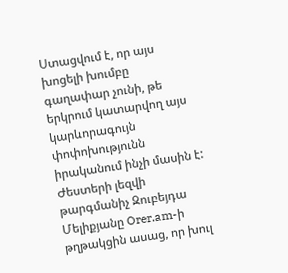Ստացվում է, որ այս խոցելի խումբը գաղափար չունի, թե երկրում կատարվող այս կարևորագույն փոփոխությունն իրականում ինչի մասին է:
Ժեստերի լեզվի թարգմանիչ Զուբեյդա Մելիքյանը Orer.am-ի թղթակցին ասաց, որ խուլ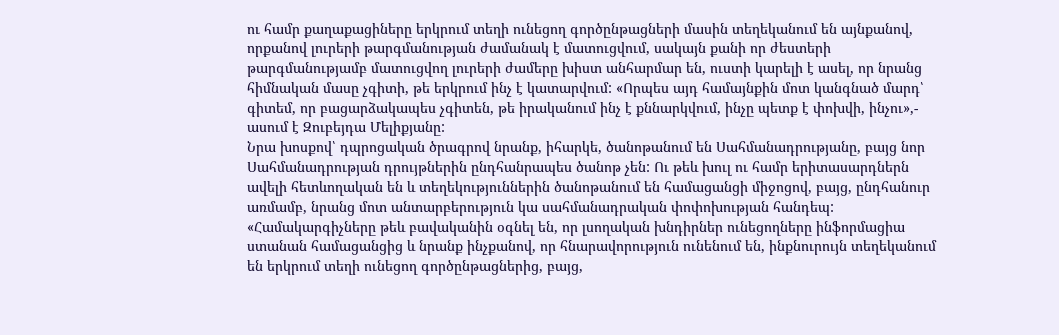ու համր քաղաքացիները երկրում տեղի ունեցող գործընթացների մասին տեղեկանում են այնքանով, որքանով լուրերի թարգմանության ժամանակ է մատուցվում, սակայն քանի որ ժեստերի թարգմանությամբ մատուցվող լուրերի ժամերը խիստ անհարմար են, ուստի կարելի է ասել, որ նրանց հիմնական մասը չգիտի, թե երկրում ինչ է կատարվում: «Որպես այդ համայնքին մոտ կանգնած մարդ՝ գիտեմ, որ բացարձակապես չգիտեն, թե իրականում ինչ է քննարկվում, ինչը պետք է փոխվի, ինչու»,- ասում է Զուբեյդա Մելիքյանը:
Նրա խոսքով՝ դպրոցական ծրագրով նրանք, իհարկե, ծանոթանում են Սահմանադրությանը, բայց նոր Սահմանադրության դրույթներին ընդհանրապես ծանոթ չեն: Ու թեև խուլ ու համր երիտասարդներն ավելի հետևողական են և տեղեկություններին ծանոթանում են համացանցի միջոցով, բայց, ընդհանուր առմամբ, նրանց մոտ անտարբերություն կա սահմանադրական փոփոխության հանդեպ: «Համակարգիչները թեև բավականին օգնել են, որ լսողական խնդիրներ ունեցողները ինֆորմացիա ստանան համացանցից և նրանք ինչքանով, որ հնարավորություն ունենում են, ինքնուրույն տեղեկանում են երկրում տեղի ունեցող գործընթացներից, բայց,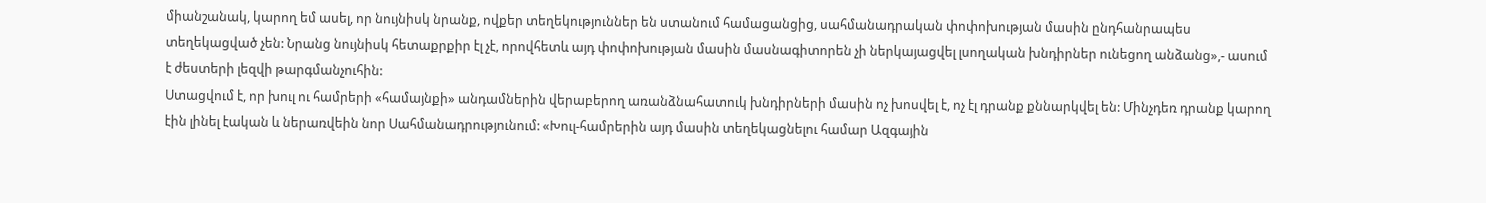միանշանակ, կարող եմ ասել, որ նույնիսկ նրանք, ովքեր տեղեկություններ են ստանում համացանցից, սահմանադրական փոփոխության մասին ընդհանրապես տեղեկացված չեն: Նրանց նույնիսկ հետաքրքիր էլ չէ, որովհետև այդ փոփոխության մասին մասնագիտորեն չի ներկայացվել լսողական խնդիրներ ունեցող անձանց»,- ասում է ժեստերի լեզվի թարգմանչուհին:
Ստացվում է, որ խուլ ու համրերի «համայնքի» անդամներին վերաբերող առանձնահատուկ խնդիրների մասին ոչ խոսվել է, ոչ էլ դրանք քննարկվել են: Մինչդեռ դրանք կարող էին լինել էական և ներառվեին նոր Սահմանադրությունում: «Խուլ-համրերին այդ մասին տեղեկացնելու համար Ազգային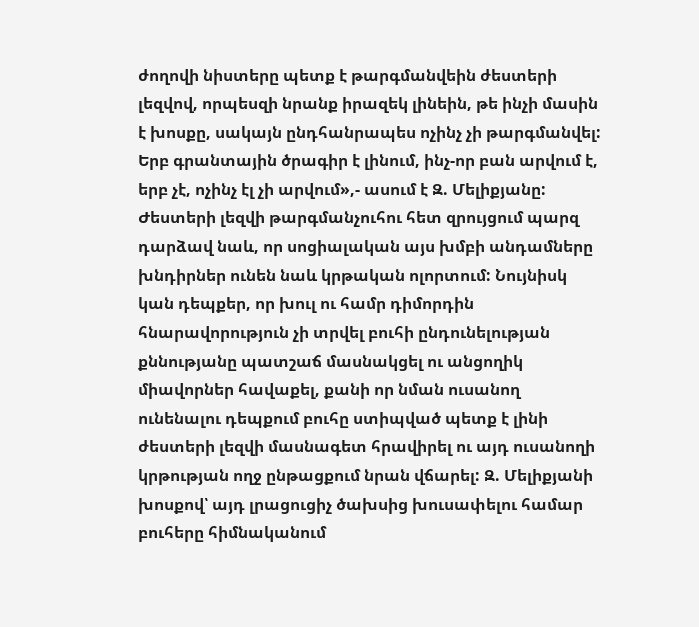ժողովի նիստերը պետք է թարգմանվեին ժեստերի լեզվով, որպեսզի նրանք իրազեկ լինեին, թե ինչի մասին է խոսքը, սակայն ընդհանրապես ոչինչ չի թարգմանվել: Երբ գրանտային ծրագիր է լինում, ինչ-որ բան արվում է, երբ չէ, ոչինչ էլ չի արվում»,- ասում է Զ. Մելիքյանը:
Ժեստերի լեզվի թարգմանչուհու հետ զրույցում պարզ դարձավ նաև, որ սոցիալական այս խմբի անդամները խնդիրներ ունեն նաև կրթական ոլորտում: Նույնիսկ կան դեպքեր, որ խուլ ու համր դիմորդին հնարավորություն չի տրվել բուհի ընդունելության քննությանը պատշաճ մասնակցել ու անցողիկ միավորներ հավաքել, քանի որ նման ուսանող ունենալու դեպքում բուհը ստիպված պետք է լինի ժեստերի լեզվի մասնագետ հրավիրել ու այդ ուսանողի կրթության ողջ ընթացքում նրան վճարել: Զ. Մելիքյանի խոսքով՝ այդ լրացուցիչ ծախսից խուսափելու համար բուհերը հիմնականում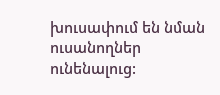խուսափում են նման ուսանողներ ունենալուց: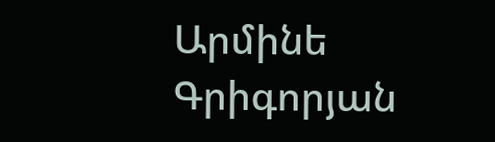Արմինե Գրիգորյան